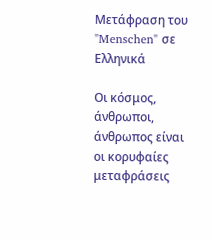Μετάφραση του "Menschen" σε Ελληνικά

Οι κόσμος, άνθρωποι, άνθρωπος είναι οι κορυφαίες μεταφράσεις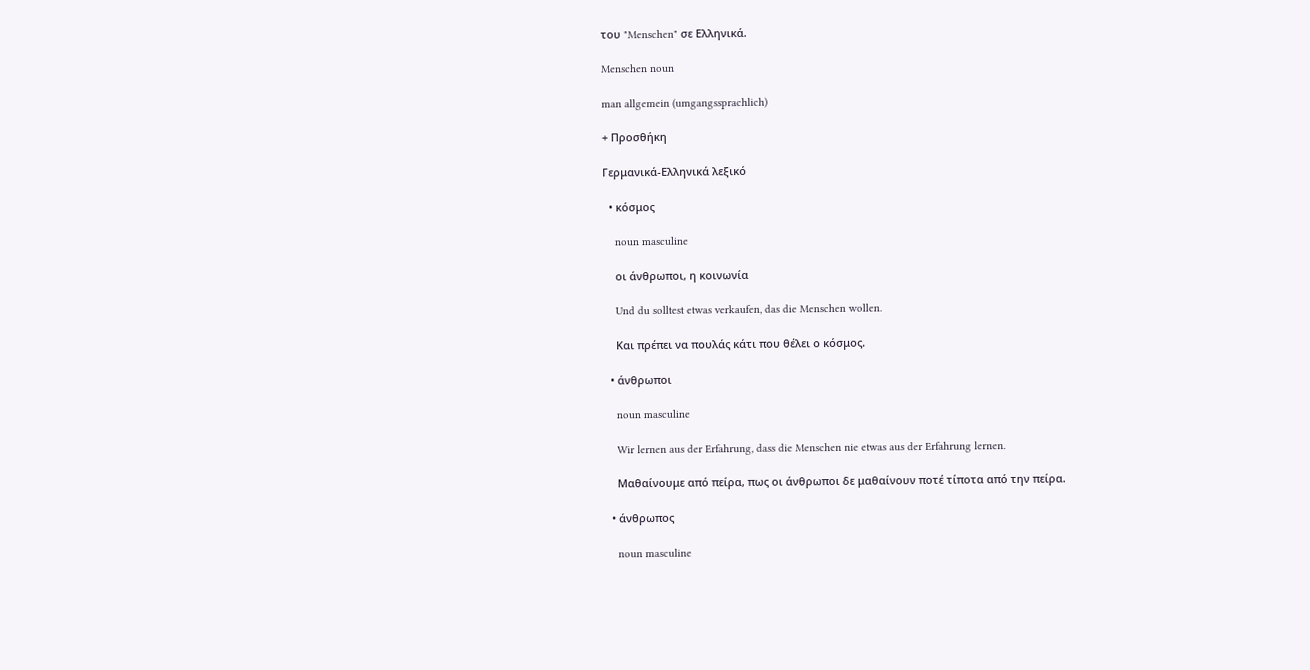του "Menschen" σε Ελληνικά.

Menschen noun

man allgemein (umgangssprachlich)

+ Προσθήκη

Γερμανικά-Ελληνικά λεξικό

  • κόσμος

    noun masculine

    οι άνθρωποι, η κοινωνία

    Und du solltest etwas verkaufen, das die Menschen wollen.

    Και πρέπει να πουλάς κάτι που θέλει ο κόσμος.

  • άνθρωποι

    noun masculine

    Wir lernen aus der Erfahrung, dass die Menschen nie etwas aus der Erfahrung lernen.

    Μαθαίνουμε από πείρα, πως οι άνθρωποι δε μαθαίνουν ποτέ τίποτα από την πείρα.

  • άνθρωπος

    noun masculine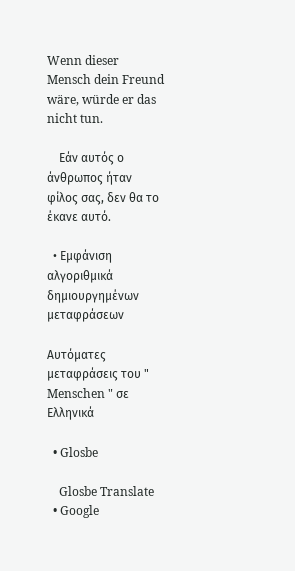Wenn dieser Mensch dein Freund wäre, würde er das nicht tun.

    Εάν αυτός ο άνθρωπος ήταν φίλος σας, δεν θα το έκανε αυτό.

  • Εμφάνιση αλγοριθμικά δημιουργημένων μεταφράσεων

Αυτόματες μεταφράσεις του " Menschen " σε Ελληνικά

  • Glosbe

    Glosbe Translate
  • Google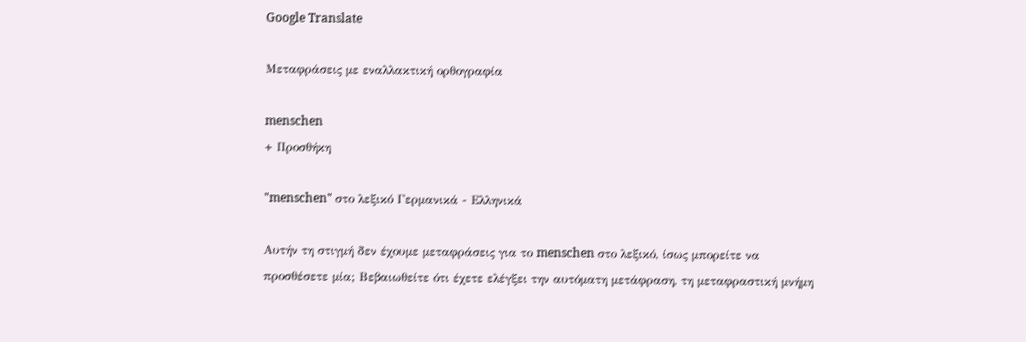Google Translate

Μεταφράσεις με εναλλακτική ορθογραφία

menschen
+ Προσθήκη

"menschen" στο λεξικό Γερμανικά - Ελληνικά

Αυτήν τη στιγμή δεν έχουμε μεταφράσεις για το menschen στο λεξικό, ίσως μπορείτε να προσθέσετε μία; Βεβαιωθείτε ότι έχετε ελέγξει την αυτόματη μετάφραση, τη μεταφραστική μνήμη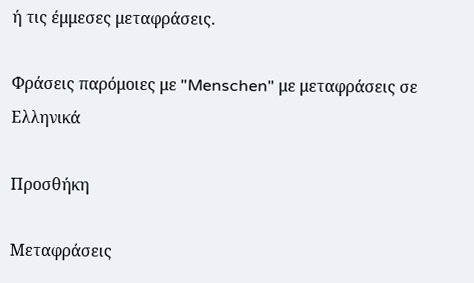ή τις έμμεσες μεταφράσεις.

Φράσεις παρόμοιες με "Menschen" με μεταφράσεις σε Ελληνικά

Προσθήκη

Μεταφράσεις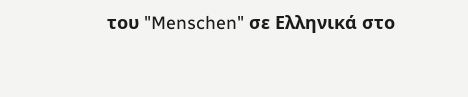του "Menschen" σε Ελληνικά στο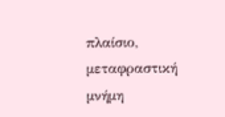πλαίσιο, μεταφραστική μνήμη